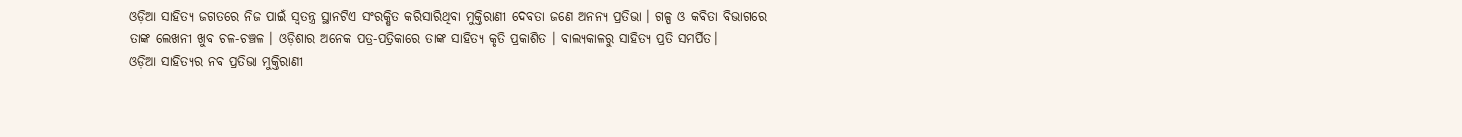ଓଡ଼ିଆ ସାହିତ୍ୟ ଜଗତରେ ନିଜ ପାଇଁ ସ୍ୱତନ୍ତ୍ର ସ୍ଥାନଟିଏ ସଂରକ୍ଷିତ କରିସାରିଥିବା ମୁକ୍ତିରାଣୀ ଦେବତା ଜଣେ ଅନନ୍ୟ ପ୍ରତିଭା । ଗଳ୍ପ ଓ କବିତା ବିଭାଗରେ ତାଙ୍କ ଲେଖନୀ ଖୁବ ଚଳ-ଚଞ୍ଚଳ । ଓଡ଼ିଶାର ଅନେକ ପତ୍ର-ପତ୍ରିକାରେ ତାଙ୍କ ସାହିତ୍ୟ କୃତି ପ୍ରକାଶିତ । ବାଲ୍ୟକାଳରୁ ସାହିତ୍ୟ ପ୍ରତି ସମର୍ପିତ।
ଓଡ଼ିଆ ସାହିତ୍ୟର ନବ ପ୍ରତିଭା ମୁକ୍ତିରାଣୀ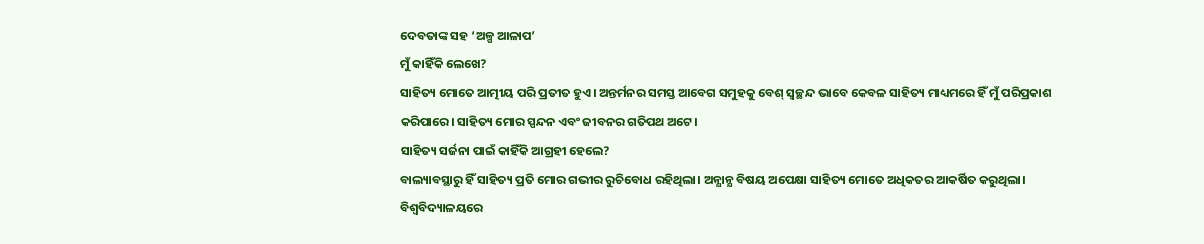ଦେବତାଙ୍କ ସହ ‘ଅଳ୍ପ ଆଳାପ’
ମୁଁ କାହିଁକି ଲେଖେ?
ସାହିତ୍ୟ ମୋତେ ଆତ୍ମୀୟ ପରି ପ୍ରତୀତ ହୁଏ। ଅନ୍ତର୍ମନର ସମସ୍ତ ଆବେଗ ସମୁହକୁ ବେଶ୍ ସ୍ବଚ୍ଛନ୍ଦ ଭାବେ କେବଳ ସାହିତ୍ୟ ମାଧ୍ୟମରେ ହିଁ ମୁଁ ପରିପ୍ରକାଶ କରିପାରେ। ସାହିତ୍ୟ ମୋର ସ୍ପନ୍ଦନ ଏବଂ ଜୀବନର ଗତିପଥ ଅଟେ।
ସାହିତ୍ୟ ସର୍ଜନା ପାଇଁ କାହିଁକି ଆଗ୍ରହୀ ହେଲେ?
ବାଲ୍ୟାବସ୍ଥାରୁ ହିଁ ସାହିତ୍ୟ ପ୍ରତି ମୋର ଗଭୀର ରୁଚିବୋଧ ରହିଥିଲା। ଅନ୍ଯାନ୍ଯ ବିଷୟ ଅପେକ୍ଷା ସାହିତ୍ୟ ମୋତେ ଅଧିକତର ଆକର୍ଷିତ କରୁଥିଲା। ବିଶ୍ବବିଦ୍ୟାଳୟରେ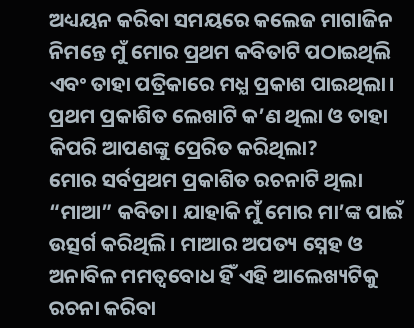ଅଧ୍ୟୟନ କରିବା ସମୟରେ କଲେଜ ମାଗାଜିନ ନିମନ୍ତେ ମୁଁ ମୋର ପ୍ରଥମ କବିତାଟି ପଠାଇଥିଲି ଏବଂ ତାହା ପତ୍ରିକାରେ ମଧ୍ଯ ପ୍ରକାଶ ପାଇଥିଲା।
ପ୍ରଥମ ପ୍ରକାଶିତ ଲେଖାଟି କ’ଣ ଥିଲା ଓ ତାହା କିପରି ଆପଣଙ୍କୁ ପ୍ରେରିତ କରିଥିଲା?
ମୋର ସର୍ବପ୍ରଥମ ପ୍ରକାଶିତ ରଚନାଟି ଥିଲା “ମାଆ” କବିତା। ଯାହାକି ମୁଁ ମୋର ମା’ଙ୍କ ପାଇଁ ଉତ୍ସର୍ଗ କରିଥିଲି। ମାଆର ଅପତ୍ୟ ସ୍ନେହ ଓ ଅନାବିଳ ମମତ୍ବବୋଧ ହିଁ ଏହି ଆଲେଖ୍ୟଟିକୁ ରଚନା କରିବା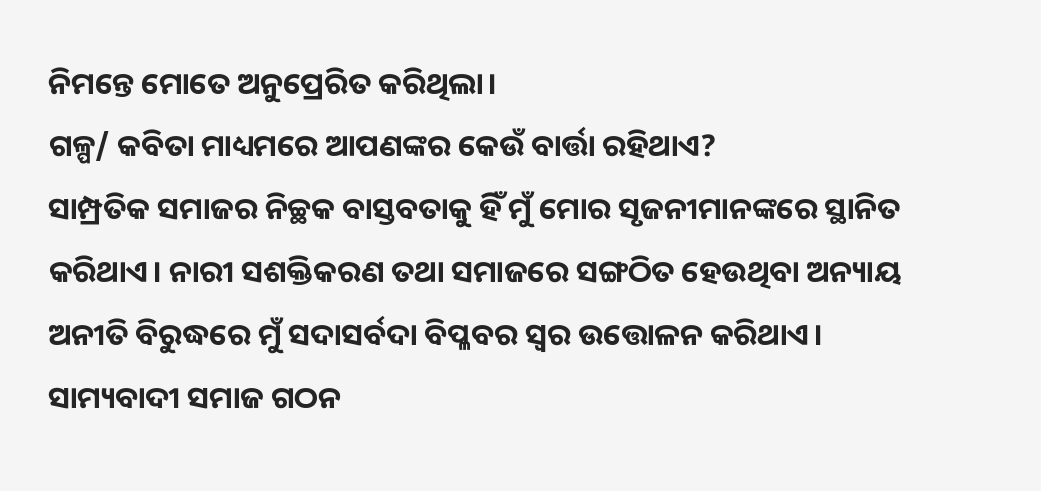ନିମନ୍ତେ ମୋତେ ଅନୁପ୍ରେରିତ କରିଥିଲା।
ଗଳ୍ପ/ କବିତା ମାଧ୍ୟମରେ ଆପଣଙ୍କର କେଉଁ ବାର୍ତ୍ତା ରହିଥାଏ?
ସାମ୍ପ୍ରତିକ ସମାଜର ନିଚ୍ଛକ ବାସ୍ତବତାକୁ ହିଁ ମୁଁ ମୋର ସୃଜନୀମାନଙ୍କରେ ସ୍ଥାନିତ କରିଥାଏ। ନାରୀ ସଶକ୍ତିକରଣ ତଥା ସମାଜରେ ସଙ୍ଗଠିତ ହେଉଥିବା ଅନ୍ୟାୟ ଅନୀତି ବିରୁଦ୍ଧରେ ମୁଁ ସଦାସର୍ବଦା ବିପ୍ଳବର ସ୍ବର ଉତ୍ତୋଳନ କରିଥାଏ। ସାମ୍ୟବାଦୀ ସମାଜ ଗଠନ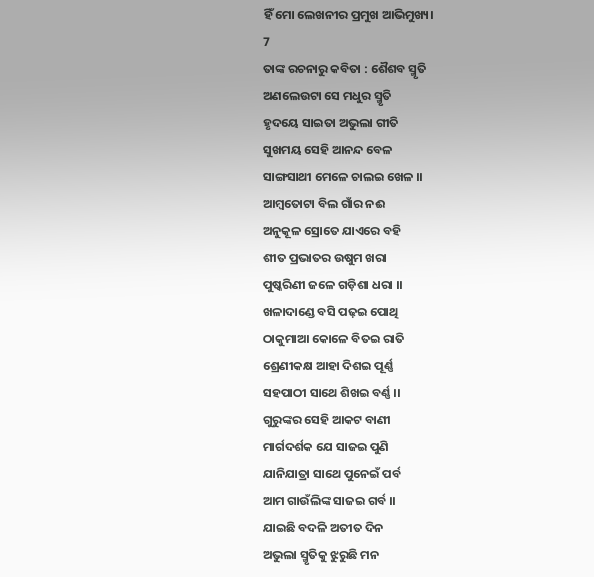ହିଁ ମୋ ଲେଖନୀର ପ୍ରମୁଖ ଆଭିମୁଖ୍ୟ।
7
ତାଙ୍କ ରଚନାରୁ କବିତା : ଶୈଶବ ସ୍ମୃତି
ଅଣଲେଉଟା ସେ ମଧୁର ସ୍ମୃତି
ହୃଦୟେ ସାଇତା ଅଭୁଲା ଗୀତି
ସୁଖମୟ ସେହି ଆନନ୍ଦ ବେଳ
ସାଙ୍ଗସାଥୀ ମେଳେ ଚାଲଇ ଖେଳ ।।
ଆମ୍ବତୋଟା ବିଲ ଗାଁର ନଈ
ଅନୁକୂଳ ସ୍ରୋତେ ଯାଏରେ ବହି
ଶୀତ ପ୍ରଭାତର ଉଷୁମ ଖରା
ପୁଷ୍କରିଣୀ ଜଳେ ଗଡ଼ିଶା ଧରା ।।
ଖଳାଦାଣ୍ଡେ ବସି ପଢ଼ଇ ପୋଥି
ଠାକୁମାଆ କୋଳେ ବିତଇ ରାତି
ଶ୍ରେଣୀକକ୍ଷ ଆହା ଦିଶଇ ପୂର୍ଣ୍ଣ
ସହପାଠୀ ସାଥେ ଶିଖଇ ବର୍ଣ୍ଣ ।।
ଗୁରୁଙ୍କର ସେହି ଆକଟ ବାଣୀ
ମାର୍ଗଦର୍ଶକ ଯେ ସାଜଇ ପୁଣି
ଯାନିଯାତ୍ରା ସାଥେ ପୁନେଇଁ ପର୍ବ
ଆମ ଗାଉଁଲିଙ୍କ ସାଜଇ ଗର୍ବ ।।
ଯାଇଛି ବଦଳି ଅତୀତ ଦିନ
ଅଭୁଲା ସ୍ମୃତିକୁ ଝୁରୁଛି ମନ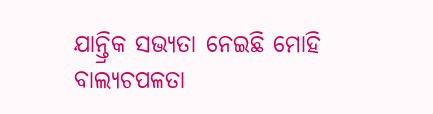ଯାନ୍ତ୍ରିକ ସଭ୍ୟତା ନେଇଛି ମୋହି
ବାଲ୍ୟଚପଳତା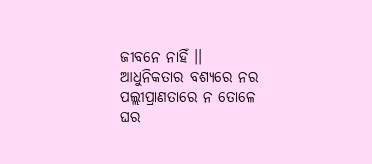ଜୀବନେ ନାହିଁ ।।
ଆଧୁନିକତାର ବଶ୍ୟରେ ନର
ପଲ୍ଲୀପ୍ରାଣତାରେ ନ ତୋଳେ ଘର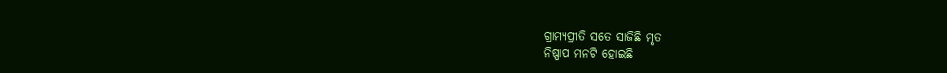ଗ୍ରାମ୍ୟପ୍ରୀତି ସତେ ସାଜିଛି ମୃତ
ନିଷ୍ପାପ ମନଟି ହୋଇଛି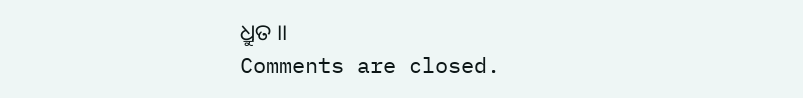ଧ୍ରୁତ ।।
Comments are closed.